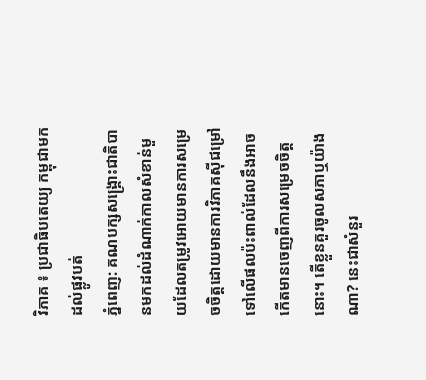វិភាគ ៖ ប្រជាធិបតេយ្យ កម្ពុជាមកដល់ផ្លូវបត់
ភ្នំពេញ: គណបក្សសង្គ្រោះជាតិបានមកដល់ដំណាក់កាលសំខាន់មួយដែលតម្រូវអោយមានការសម្រេចចិត្តដោយមានការវិភាគស៊ីជម្រៅទៅលើផលប៉ះពាល់ដែលនឹងអាចកើតមានចេញពីការសម្រេចចិត្តនោះ។ តើខ្លួនគួរចូលសភាឬយ៉ាងណា? នេះជាសំនួរ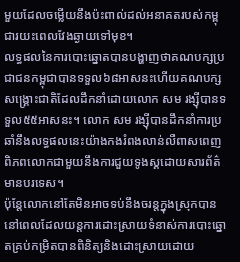មួយដែលចម្លើយនឹងប៉ះពាល់ដល់អនាគតរបស់កម្ពុជារយះពេលវែងឆ្ងាយទៅមុខ។
លទ្ធផលនៃការបោះឆ្នោតបានបង្ហាញថាគណបក្សប្រជាជនកម្ពុជាបានទទួល៦៨អាសនះហើយគណបក្សសង្គ្រោះជាតិដែលដឹកនាំដោយលោក សម រង្ស៊ីបានទទួល៥៥អាសនះ។ លោក សម រង្ស៊ីបានដឹកនាំការប្រឆាំនឹងលទ្ធផលនេះយ៉ាងកងរំពងលាន់លឺពាសពេញពិភពលោកជាមួយនឹងការជួយទូងស្គដោយសារព័ត៌មានបរទេស។
ប៉ុន្តែលោកនៅតែមិនអាចទប់នឹងចរន្តក្នុងស្រុកបាន នៅពេលដែលយន្តការដោះស្រាយទំនាស់ការបោះឆ្នោតគ្រប់កម្រិតបានពិនិត្យនិងដោះស្រាយដោយ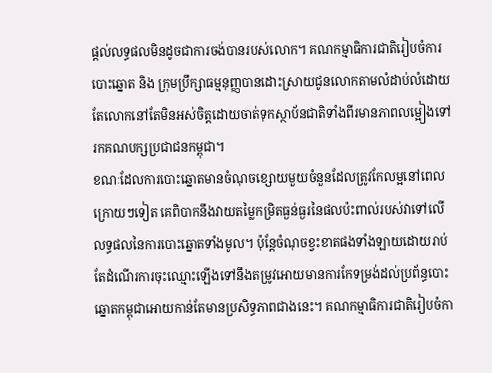ផ្តល់លទ្ធផលមិនដូចជាការចង់បានរបស់លោក។ គណកម្មាធិការជាតិរៀបចំការបោះឆ្នោត និង ក្រុមប្រឹក្សាធម្មនុញ្ញបានដោះស្រាយជូនលោកតាមលំដាប់លំដោយ តែលោកនៅតែមិនអស់ចិត្ដដោយចាត់ទុកស្ថាប័នជាតិទាំងពីរមានភាពលម្អៀងទៅរកគណបក្សប្រជាជនកម្ពុជា។
ខណៈដែលការបោះឆ្នោតមានចំណុចខ្សោយមួយចំនួនដែលត្រូវកែលម្អនៅពេលក្រោយៗទៀត គេពិបាកនឹងវាយតម្លៃកម្រិតធ្ងន់ធ្ងរនៃផលប៉ះពាល់របស់វាទៅលើលទ្ធផលនៃការបោះឆ្នោតទាំងមូល។ ប៉ុន្តែចំណុចខ្វះខាតផងទាំងឡាយដោយរាប់តែដំណើរការចុះឈ្មោះឡើងទៅនឹងតម្រូវអោយមានការកែទម្រង់ដល់ប្រព័ន្ធបោះឆ្នោតកម្ពុជាអោយកាន់តែមានប្រសិទ្ធភាពជាងនេះ។ គណកម្មាធិការជាតិរៀបចំកា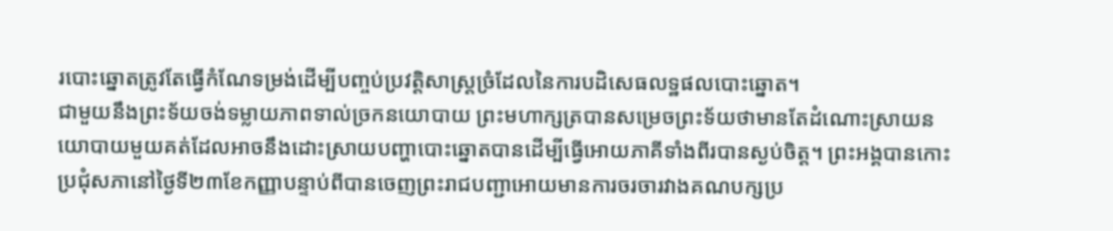របោះឆ្នោតត្រូវតែធ្វើកំណែទម្រង់ដើម្បីបញ្ចប់ប្រវត្តិសាស្ត្រច្រំដែលនៃការបដិសេធលទ្ឋផលបោះឆ្នោត។
ជាមួយនឹងព្រះទ័យចង់ទម្លាយភាពទាល់ច្រកនយោបាយ ព្រះមហាក្សត្របានសម្រេចព្រះទ័យថាមានតែដំណោះស្រាយនយោបាយមួយគត់ដែលអាចនឹងដោះស្រាយបញ្ហាបោះឆ្នោតបានដើម្បីធ្វើអោយភាគីទាំងពីរបានស្ងប់ចិត្ត។ ព្រះអង្គបានកោះប្រជុំសភានៅថ្ងៃទី២៣ខែកញ្ញាបន្ទាប់ពីបានចេញព្រះរាជបញ្ជាអោយមានការចរចារវាងគណបក្សប្រ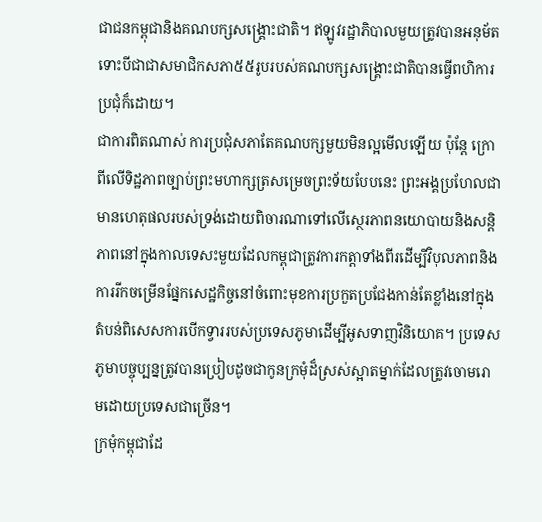ជាជនកម្ពុជានិងគណបក្សសង្គ្រោះជាតិ។ ឥឡូវរដ្ឋាភិបាលមួយត្រូវបានអនុម័ត ទោះបីជាជាសមាជិកសភា៥៥រូបរបស់គណបក្សសង្គ្រោះជាតិបានធ្វើពហិការប្រជុំក៏ដោយ។
ជាការពិតណាស់ ការប្រជុំសភាតែគណបក្សមួយមិនល្អមើលឡើយ ប៉ុន្តែ ក្រោពីលើទិដ្ឋភាពច្បាប់ព្រះមហាក្សត្រសម្រេចព្រះទ័យបែបនេះ ព្រះអង្គប្រហែលជាមានហេតុផលរបស់ទ្រង់ដោយពិចារណាទៅលើស្ថេរភាពនយោបាយនិងសន្តិភាពនៅក្នុងកាលទេសះមួយដែលកម្ពុជាត្រូវការកត្តាទាំងពីរដើម្បីវិបុលភាពនិងការរីកចម្រើនផ្នែកសេដ្ឋកិច្ចនៅចំពោះមុខការប្រកួតប្រជែងកាន់តែខ្លាំងនៅក្នុងតំបន់ពិសេសការបើកទ្វាររបស់ប្រទេសភូមាដើម្បីអូសទាញវិនិយោគ។ ប្រទេសភូមាបច្ចុប្បន្នត្រូវបានប្រៀបដូចជាកូនក្រមុំដ៏ស្រស់ស្អាតម្នាក់ដែលត្រូវចោមរោមដោយប្រទេសជាច្រើន។
ក្រមុំកម្ពុជាដែ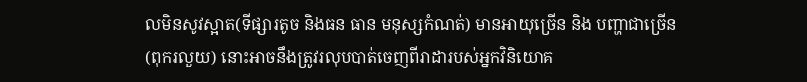លមិនសូវស្អាត(ទីផ្សារតូច និងធន ធាន មនុស្សកំណត់) មានអាយុច្រើន និង បញ្ហាជាច្រើន (ពុករលួយ) នោះអាចនឹងត្រូវរលុបបាត់ចេញពីរាដារបស់អ្នកវិនិយោគ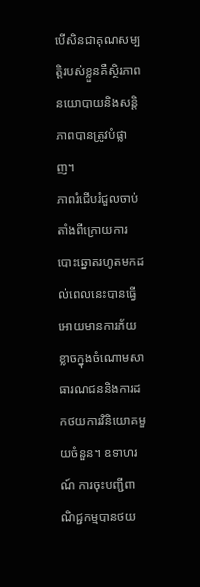បើសិនជាគុណសម្បត្តិរបស់ខ្លួនគឺស្ថិរភាពនយោបាយនិងសន្តិភាពបានត្រូវបំផ្លាញ។
ភាពរំជើបរំជួលចាប់តាំងពីក្រោយការបោះឆ្នោតរហូតមកដល់ពេលនេះបានធ្វើអោយមានការភ័យខ្លាចក្នុងចំណោមសាធារណជននិងការដកថយការវិនិយោគមួយចំនួន។ ឧទាហរណ៍ ការចុះបញ្ជីពាណិជ្ជកម្មបានថយ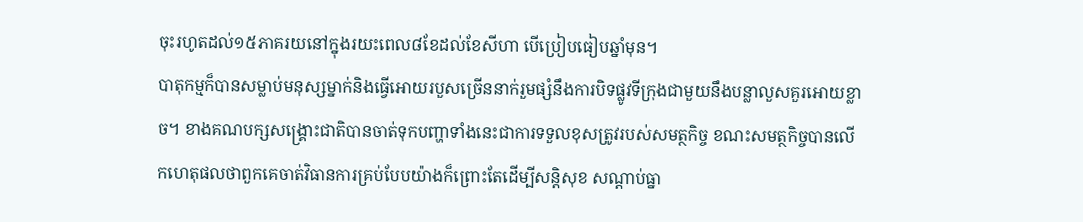ចុះរហូតដល់១៥ភាគរយនៅក្នុងរយះពេល៨ខែដល់ខែសីហា បើប្រៀបធៀបឆ្នាំមុន។
បាតុកម្មក៏បានសម្លាប់មនុស្សម្នាក់និងធ្វើអោយរបួសច្រើននាក់រួមផ្សំនឹងការបិទផ្លូវទីក្រុងជាមួយនឹងបន្លាលួសគួរអោយខ្លាច។ ខាងគណបក្សសង្គ្រោះជាតិបានចាត់ទុកបញ្ហាទាំងនេះជាការទទួលខុសត្រូវរបស់សមត្ថកិច្ច ខណះសមត្ថកិច្ចបានលើកហេតុផលថាពួកគេចាត់វិធានការគ្រប់បែបយ៉ាងក៏ព្រោះតែដើម្បីសន្តិសុខ សណ្តាប់ធ្នា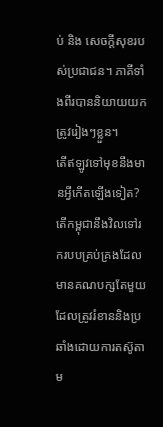ប់ និង សេចក្តីសុខរបស់ប្រជាជន។ ភាគីទាំងពីរបាននិយាយយកត្រូវរៀងៗខ្លួន។
តើឥឡូវទៅមុខនឹងមានអ្វីកើតឡើងទៀត? តើកម្ពុជានឹងវិលទៅរករបបគ្រប់គ្រងដែលមានគណបក្សតែមួយដែលត្រូវរំខាននិងប្រឆាំងដោយការតស៊ូតាម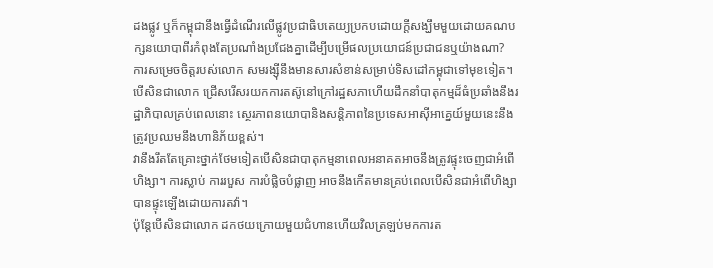ដងផ្លូវ ឬក៏កម្ពុជានឹងធ្វើដំណើរលើផ្លូវប្រជាធិបតេយ្យប្រកបដោយក្តីសង្ឃឹមមួយដោយគណបក្សនយោបាពីរកំពុងតែប្រណាំងប្រជែងគ្នាដើម្បីបម្រើផលប្រយោជន៍ប្រជាជនឬយ៉ាងណា?
ការសម្រេចចិត្តរបស់លោក សមរង្ស៊ីនឹងមានសារសំខាន់សម្រាប់ទិសដៅកម្ពុជាទៅមុខទៀត។ បើសិនជាលោក ជ្រើសរើសរយកការតស៊ូនៅក្រៅរដ្ឋសភាហើយដឹកនាំបាតុកម្មដ៏ធំប្រឆាំងនឹងរដ្ឋាភិបាលគ្រប់ពេលនោះ ស្ថេរភាពនយោបានិងសន្តិភាពនៃប្រទេសអាស៊ីអាគ្នេយ៍មួយនេះនឹងត្រូវប្រឈមនឹងហានិភ័យខ្ពស់។
វានឹងរឹតតែគ្រោះថ្នាក់ថែមទៀតបើសិនជាបាតុកម្មនាពេលអនាគតអាចនឹងត្រូវផ្ទុះចេញជាអំពើហិង្សា។ ការស្លាប់ ការរបួស ការបំផ្លិចបំផ្លាញ អាចនឹងកើតមានគ្រប់ពេលបើសិនជាអំពើហិង្សាបានផ្ទុះឡើងដោយការតវ៉ា។
ប៉ុន្តែបើសិនជាលោក ដកថយក្រោយមួយជំហានហើយវិលត្រឡប់មកការត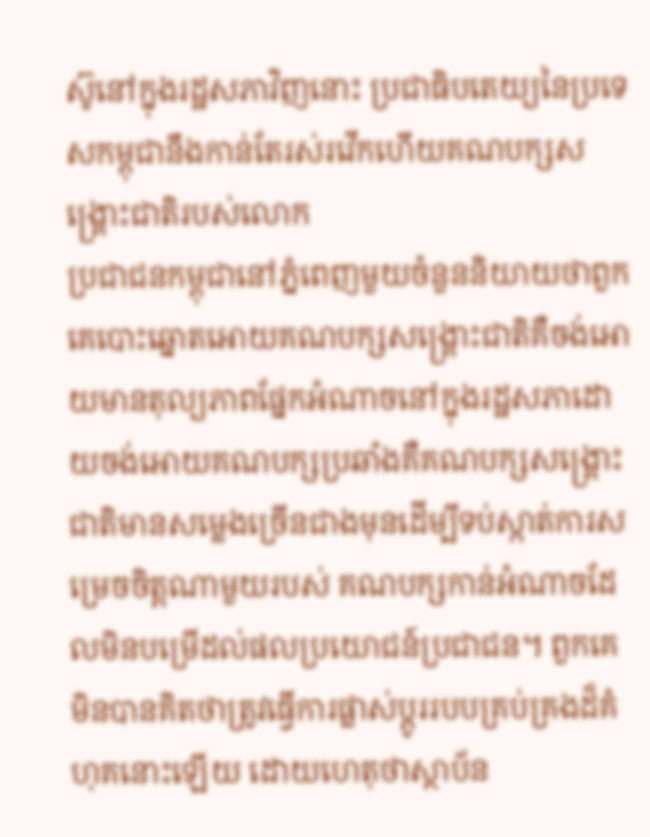ស៊ូនៅក្នុងរដ្ឋសភាវិញនោះ ប្រជាធិបតេយ្យនៃប្រទេសកម្ពុជានឹងកាន់តែរស់រវើកហើយគណបក្សសង្គ្រោះជាតិរបស់លោក
ប្រជាជនកម្ពុជានៅភ្នំពេញមួយចំនួននិយាយថាពួកគេបោះឆ្នោតអោយគណបក្សសង្គ្រោះជាតិគឺចង់អោយមានតុល្យភាពផ្នែកអំណាចនៅក្នុងរដ្ឋសភាដោយចង់អោយគណបក្សប្រឆាំងគឺគណបក្សសង្គ្រោះជាតិមានសម្លេងច្រើនជាងមុនដើម្បីទប់ស្កាត់ការសម្រេចចិត្តណាមួយរបស់ គណបក្សកាន់អំណាចដែលមិនបម្រើដល់ផលប្រយោជន៍ប្រជាជន។ ពួកគេមិនបានគិតថាត្រូវធ្វើការផ្លាស់ប្តូររបបគ្រប់គ្រងដ៏គំហុគនោះឡើយ ដោយហេតុថាស្ថាប័ន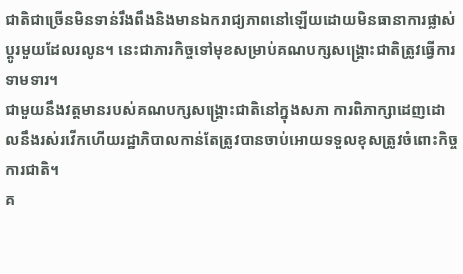ជាតិជាច្រើនមិនទាន់រឹងពឹងនិងមានឯករាជ្យភាពនៅឡើយដោយមិនធានាការផ្លាស់ប្តូរមួយដែលរលូន។ នេះជាភារកិច្ចទៅមុខសម្រាប់គណបក្សសង្គ្រោះជាតិត្រូវធ្វើការទាមទារ។
ជាមួយនឹងវត្តមានរបស់គណបក្សសង្គ្រោះជាតិនៅក្នុងសភា ការពិភាក្សាដេញដោលនឹងរស់រវើកហើយរដ្ឋាភិបាលកាន់តែត្រូវបានចាប់អោយទទួលខុសត្រូវចំពោះកិច្ចការជាតិ។
គ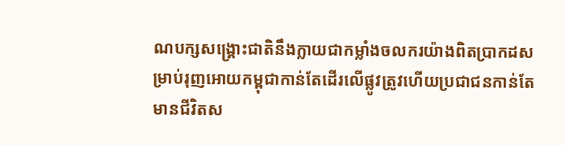ណបក្សសង្គ្រោះជាតិនឹងក្លាយជាកម្លាំងចលករយ៉ាងពិតប្រាកដសម្រាប់រុញអោយកម្ពុជាកាន់តែដើរលើផ្លូវត្រូវហើយប្រជាជនកាន់តែមានជីវិតស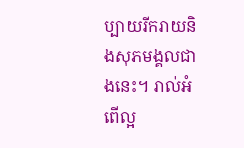ប្បាយរីករាយនិងសុភមង្គលជាងនេះ។ រាល់អំពើល្អ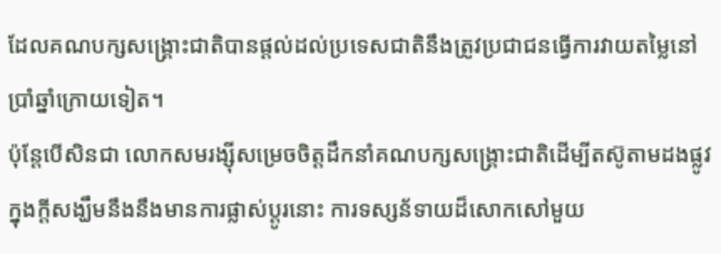ដែលគណបក្សសង្គ្រោះជាតិបានផ្តល់ដល់ប្រទេសជាតិនឹងត្រូវប្រជាជនធ្វើការវាយតម្លៃនៅប្រាំឆ្នាំក្រោយទៀត។
ប៉ុន្តែបើសិនជា លោកសមរង្ស៊ីសម្រេចចិត្តដឹកនាំគណបក្សសង្គ្រោះជាតិដើម្បីតស៊ូតាមដងផ្លូវក្នុងក្តីសង្ឃឹមនឹងនឹងមានការផ្លាស់ប្តូរនោះ ការទស្សន័ទាយដ៏សោកសៅមួយ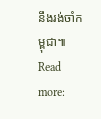នឹងរង់ចាំកម្ពុជា៕
Read more: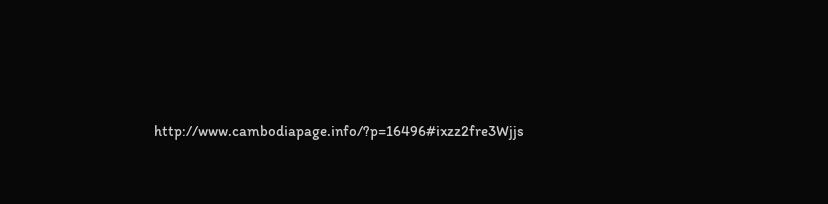http://www.cambodiapage.info/?p=16496#ixzz2fre3Wjjs